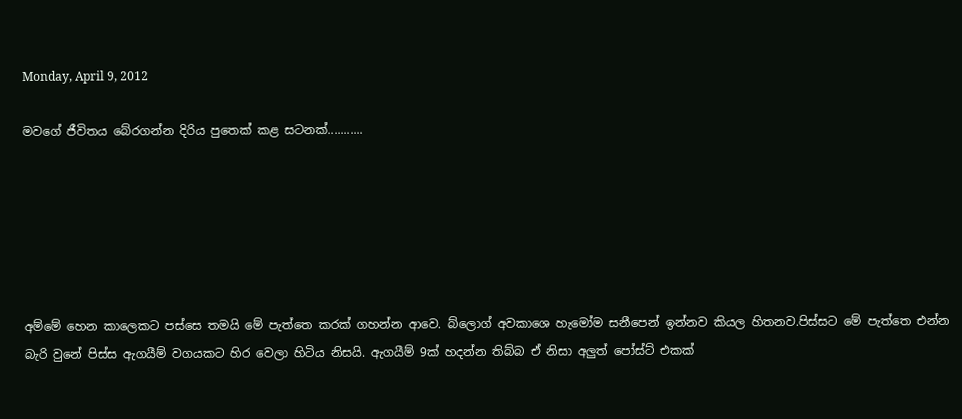Monday, April 9, 2012

මවගේ ජීවිතය බේරගන්න දිරිය පුතෙක් කළ සටනක්...........






අම්මේ හෙන කාලෙකට පස්සෙ තමයි මේ පැත්තෙ කරක් ගහන්න ආවෙ. බ්ලොග් අවකාශෙ හැමෝම සනීපෙන් ඉන්නව කියල හිතනව.පිස්සට මේ පැත්තෙ එන්න බැරි වුනේ පිස්ස ඇගයීම් වගයකට හිර වෙලා හිටිය නිසයි. ඇගයීම් 9ක් හදන්න තිබ්බ ඒ නිසා අලුත් පෝස්ට් එකක්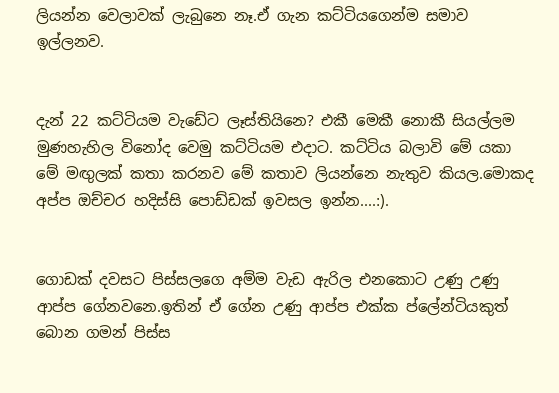ලියන්න වෙලාවක් ලැබුනෙ නෑ.ඒ ගැන කට්ටියගෙන්ම සමාව ඉල්ලනව.


දැන් 22 කට්ටියම වැඩේට ලෑස්තියිනෙ? එකී මෙකී නොකී සියල්ලම මුණහැහිල විනෝද වෙමු කට්ටියම එදාට. කට්ටිය බලාවි මේ යකා මේ මඟුලක් කතා කරනව මේ කතාව ලියන්නෙ නැතුව කියල.මොකද අප්ප ඔච්චර හදිස්සි පොඩ්ඩක් ඉවසල ඉන්න....:).


ගොඩක් දවසට පිස්සලගෙ අම්ම වැඩ ඇරිල එනකොට උණු උණු ආප්ප ගේනවනෙ.ඉතින් ඒ ගේන උණු ආප්ප එක්ක ප්ලේන්ටියකුත් බොන ගමන් පිස්ස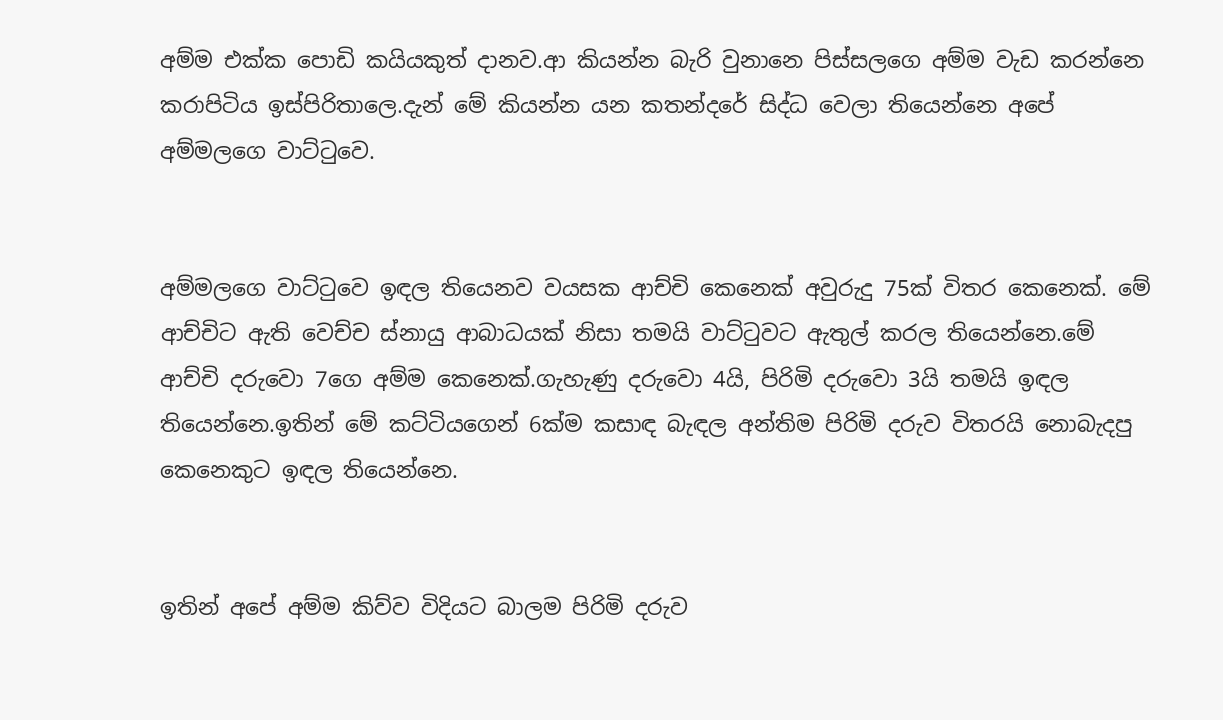අම්ම එක්ක පොඩි කයියකුත් දානව.ආ කියන්න බැරි වුනානෙ පිස්සලගෙ අම්ම වැඩ කරන්නෙ කරාපිටිය ඉස්පිරිතාලෙ.දැන් මේ කියන්න යන කතන්දරේ සිද්ධ වෙලා තියෙන්නෙ අපේ අම්මලගෙ වාට්ටුවෙ.


අම්මලගෙ වාට්ටුවෙ ඉඳල තියෙනව වයසක ආච්චි කෙනෙක් අවුරුදු 75ක් විතර කෙනෙක්. මේ ආච්චිට ඇති වෙච්ච ස්නායු ආබාධයක් නිසා තමයි වාට්ටුවට ඇතුල් කරල තියෙන්නෙ.මේ ආච්චි දරුවො 7ගෙ අම්ම කෙනෙක්.ගැහැණු දරුවො 4යි, පිරිමි දරුවො 3යි තමයි ඉඳල තියෙන්නෙ.ඉතින් මේ කට්ටියගෙන් 6ක්ම කසාඳ බැඳල අන්තිම පිරිමි දරුව විතරයි නොබැදපු කෙනෙකුට ඉඳල තියෙන්නෙ.


ඉතින් අපේ අම්ම කිව්ව විදියට බාලම පිරිමි දරුව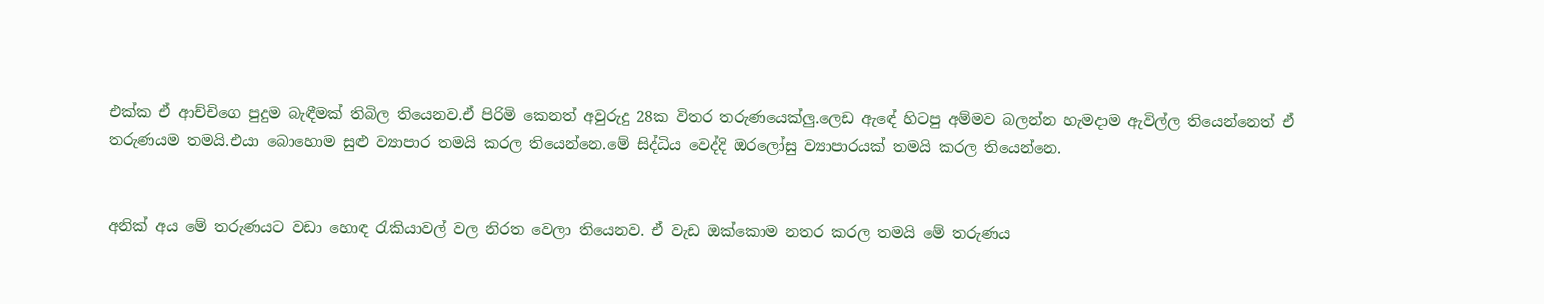එක්ක ඒ ආච්චිගෙ පුදුම බැඳීමක් තිබිල තියෙනව.ඒ පිරිමි කෙනත් අවුරුදු 28ක විතර තරුණයෙක්ලු.ලෙඩ ඇඳේ හිටපු අම්මව බලන්න හැමදාම ඇවිල්ල තියෙන්නෙත් ඒ තරුණයම තමයි.එයා බොහොම සුළු ව්‍යාපාර තමයි කරල තියෙන්නෙ.මේ සිද්ධිය වෙද්දි ඔරලෝසු ව්‍යාපාරයක් තමයි කරල තියෙන්නෙ.


අනික් අය මේ තරුණයට වඩා හොඳ රැකියාවල් වල නිරත වෙලා තියෙනව. ඒ වැඩ ඔක්කොම නතර කරල තමයි මේ තරුණය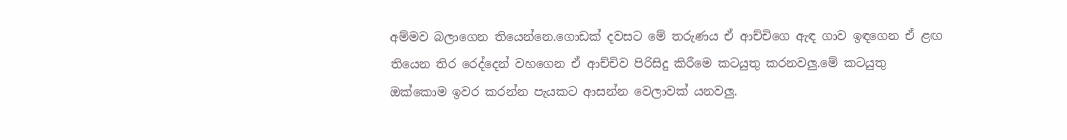අම්මව බලාගෙන තියෙන්නෙ.ගොඩක් දවසට මේ තරුණය ඒ ආච්චිගෙ ඇඳ ගාව ඉඳගෙන ඒ ළඟ තියෙන තිර රෙද්දෙන් වහගෙන ඒ ආච්චිව පිරිසිදු කිරීමෙ කටයුතු කරනවලු.මේ කටයුතු ඔක්කොම ඉවර කරන්න පැයකට ආසන්න වෙලාවක් යනවලු.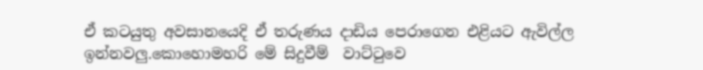ඒ කටයුතු අවසානයෙදි ඒ තරුණය දාඩිය පෙරාගෙන එළියට ඇවිල්ල ඉන්නවලු.කොහොමහරි මේ සිදුවීම්  වාට්ටුවෙ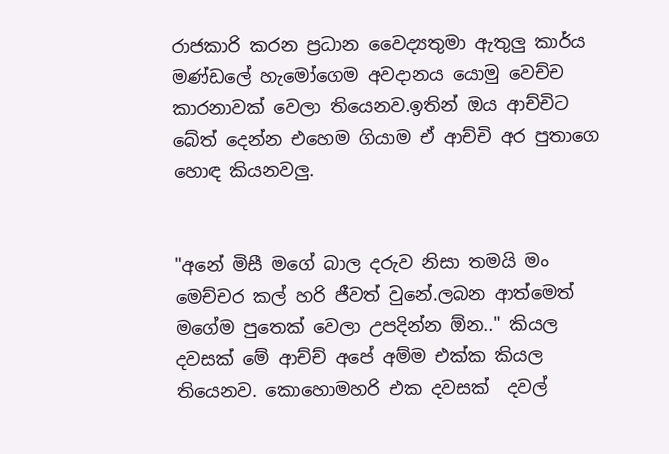රාජකාරි කරන ප්‍රධාන වෛද්‍යතුමා ඇතුලු කාර්ය මණ්ඩලේ හැමෝගෙම අවදානය යොමු වෙච්ච කාරනාවක් වෙලා තියෙනව.ඉතින් ඔය ආච්චිට බේත් දෙන්න එහෙම ගියාම ඒ ආච්චි අර පුතාගෙ හොඳ කියනවලු.


"අනේ මිසී මගේ බාල දරුව නිසා තමයි මං මෙච්චර කල් හරි ජීවත් වුනේ.ලබන ආත්මෙත් මගේම පුතෙක් වෙලා උපදින්න ඕන.." කියල දවසක් මේ ආච්ච් අපේ අම්ම එක්ක කියල තියෙනව. කොහොමහරි එක දවසක්  දවල්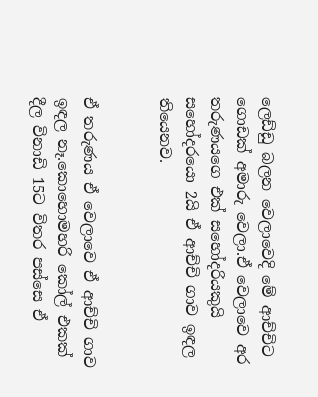ලෙඩ්ඩු බලන වෙලාවෙදි මේ ආච්චිට ගොඩක් අමාරු වෙලා.ඒ වෙලාවෙ අර තරුණයගෙ එක් සහෝදරියකුයි සහෝදරයො 2යි ඒ ආච්චි ගාව ඉඳල තියෙනව.


ඒ තරුණය ඒ වෙලාවෙ ඒ ආච්චි ගාව ඉඳල නෑ.කොහොමහරි කෝල් එකක් දීල විනාඩි 15ට විතර පස්සෙ ඒ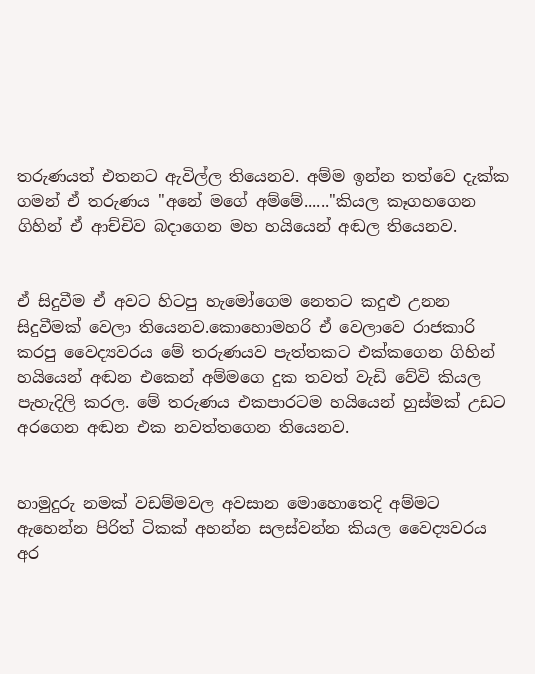තරුණයත් එතනට ඇවිල්ල තියෙනව. අම්ම ඉන්න තත්වෙ දැක්ක ගමන් ඒ තරුණය "අනේ මගේ අම්මේ......"කියල කෑගහගෙන ගිහින් ඒ ආච්චිව බදාගෙන මහ හයියෙන් අඬල තියෙනව.


ඒ සිදුවීම ඒ අවට හිටපු හැමෝගෙම නෙතට කදුළු උනන සිදුවීමක් වෙලා තියෙනව.කොහොමහරි ඒ වෙලාවෙ රාජකාරි කරපු වෛද්‍යවරය මේ තරුණයව පැත්තකට එක්කගෙන ගිහින් හයියෙන් අඬන එකෙන් අම්මගෙ දුක තවත් වැඩි වේවි කියල පැහැදිලි කරල. මේ තරුණය එකපාරටම හයියෙන් හුස්මක් උඩට අරගෙන අඬන එක නවත්තගෙන තියෙනව.


හාමුදුරු නමක් වඩම්මවල අවසාන මොහොතෙදි අම්මට ඇහෙන්න පිරිත් ටිකක් අහන්න සලස්වන්න කියල වෛද්‍යවරය අර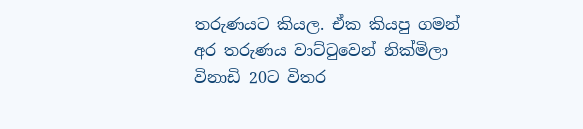තරුණයට කියල. ඒක කියපු ගමන් අර තරුණය වාට්ටුවෙන් නික්මිලා විනාඩි 20ට විතර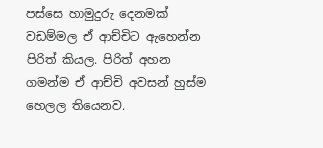පස්සෙ හාමුදුරු දෙනමක් වඩම්මල ඒ ආච්චිට ඇහෙන්න පිරිත් කියල. පිරිත් අහන ගමන්ම ඒ ආච්චි අවසන් හුස්ම හෙලල තියෙනව.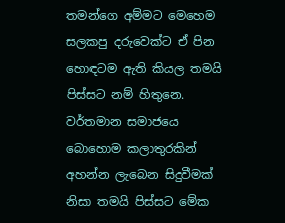තමන්ගෙ අම්මට මෙහෙම සලකපු දරුවෙක්ට ඒ පින හොඳටම ඇති කියල තමයි පිස්සට නම් හිතුනෙ. වර්තමාන සමාජයෙ බොහොම කලාතුරකින් අහන්න ලැබෙන සිදුවීමක් නිසා තමයි පිස්සට මේක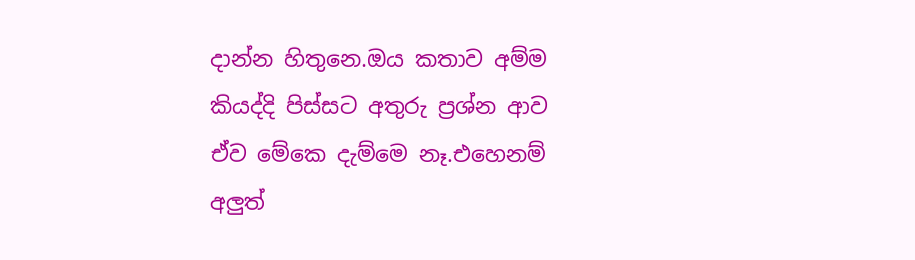දාන්න හිතුනෙ.ඔය කතාව අම්ම කියද්දි පිස්සට අතුරු ප්‍රශ්න ආව ඒව මේකෙ දැම්මෙ නෑ.එහෙනම් අලුත්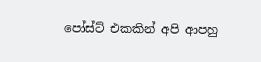පෝස්ට් එකකින් අපි ආපහු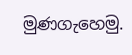මුණගැහෙමු.